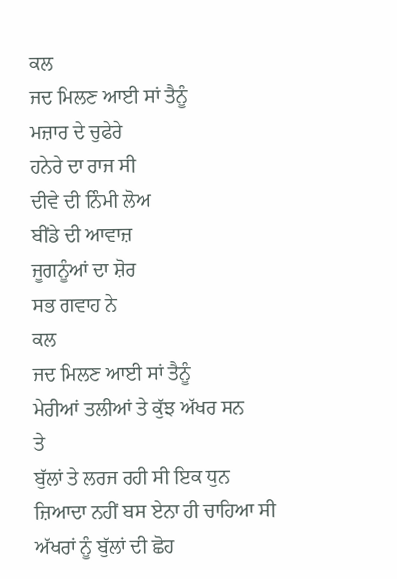ਕਲ
ਜਦ ਮਿਲਣ ਆਈ ਸਾਂ ਤੈਨੂੰ
ਮਜ਼ਾਰ ਦੇ ਚੁਫੇਰੇ
ਹਨੇਰੇ ਦਾ ਰਾਜ ਸੀ
ਦੀਵੇ ਦੀ ਨਿੰਮੀ ਲੋਅ
ਬੀਂਡੇ ਦੀ ਆਵਾਜ਼
ਜੂਗਨੂੰਆਂ ਦਾ ਸ਼ੋਰ
ਸਭ ਗਵਾਹ ਨੇ
ਕਲ
ਜਦ ਮਿਲਣ ਆਈ ਸਾਂ ਤੈਨੂੰ
ਮੇਰੀਆਂ ਤਲੀਆਂ ਤੇ ਕੁੱਝ ਅੱਖਰ ਸਨ
ਤੇ
ਬੁੱਲਾਂ ਤੇ ਲਰਜ ਰਹੀ ਸੀ ਇਕ ਧੁਨ
ਜ਼ਿਆਦਾ ਨਹੀਂ ਬਸ ਏਨਾ ਹੀ ਚਾਹਿਆ ਸੀ
ਅੱਖਰਾਂ ਨੂੰ ਬੁੱਲਾਂ ਦੀ ਛੋਹ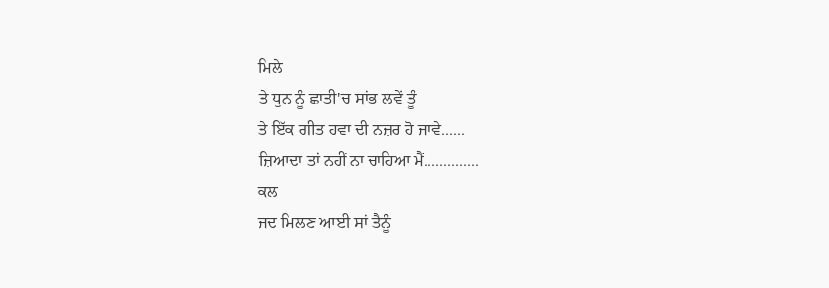ਮਿਲੇ
ਤੇ ਧੁਨ ਨੂੰ ਛਾਤੀ'ਚ ਸਾਂਭ ਲਵੇਂ ਤੂੰ
ਤੇ ਇੱਕ ਗੀਤ ਹਵਾ ਦੀ ਨਜ਼ਰ ਹੋ ਜਾਵੇ......
ਜ਼ਿਆਦਾ ਤਾਂ ਨਹੀਂ ਨਾ ਚਾਹਿਆ ਮੈਂ..............
ਕਲ
ਜਦ ਮਿਲਣ ਆਈ ਸਾਂ ਤੈਨੂੰ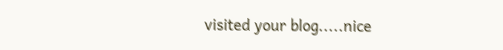visited your blog.....nice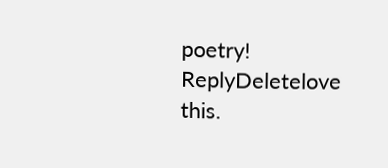poetry!
ReplyDeletelove this.